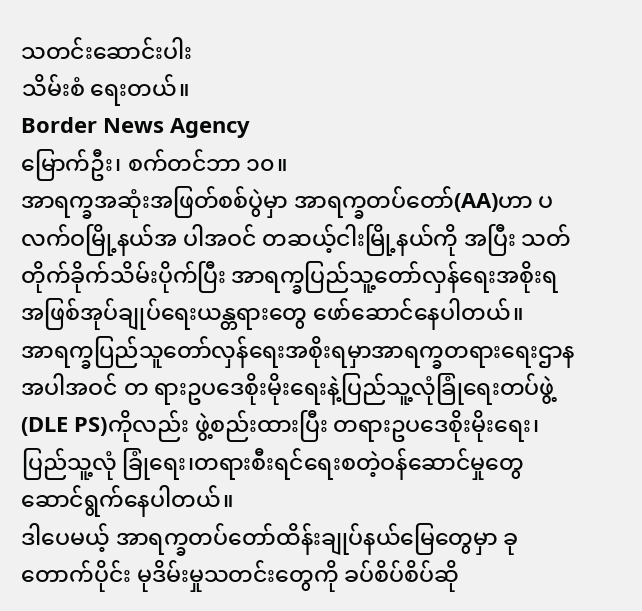သတင်းဆောင်းပါး
သိမ်းစံ ရေးတယ်။
Border News Agency
မြောက်ဦး၊ စက်တင်ဘာ ၁၀။
အာရက္ခအဆုံးအဖြတ်စစ်ပွဲမှာ အာရက္ခတပ်တော်(AA)ဟာ ပလက်ဝမြို့နယ်အ ပါအဝင် တဆယ့်ငါးမြို့နယ်ကို အပြီး သတ်တိုက်ခိုက်သိမ်းပိုက်ပြီး အာရက္ခပြည်သူ့တော်လှန်ရေးအစိုးရအဖြစ်အုပ်ချုပ်ရေးယန္တရားတွေ ဖော်ဆောင်နေပါတယ်။
အာရက္ခပြည်သူတော်လှန်ရေးအစိုးရမှာအာရက္ခတရားရေးဌာနအပါအဝင် တ ရားဥပဒေစိုးမိုးရေးနဲ့ပြည်သူ့လုံခြုံရေးတပ်ဖွဲ့(DLE PS)ကိုလည်း ဖွဲ့စည်းထားပြီး တရားဥပဒေစိုးမိုးရေး၊ပြည်သူ့လုံ ခြုံရေး၊တရားစီးရင်ရေးစတဲ့ဝန်ဆောင်မှုတွေ ဆောင်ရွက်နေပါတယ်။
ဒါပေမယ့် အာရက္ခတပ်တော်ထိန်းချုပ်နယ်မြေတွေမှာ ခုတောက်ပိုင်း မုဒိမ်းမှုသတင်းတွေကို ခပ်စိပ်စိပ်ဆို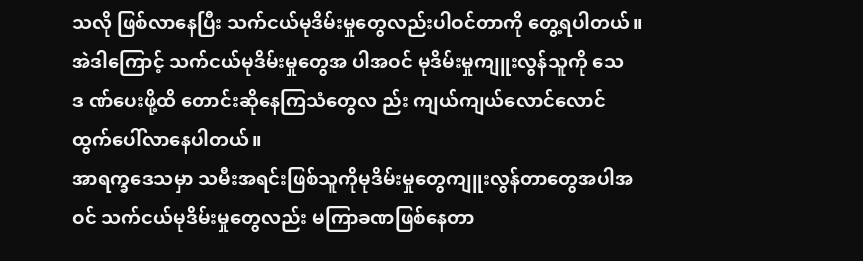သလို ဖြစ်လာနေပြီး သက်ငယ်မုဒိမ်းမှုတွေလည်းပါဝင်တာကို တွေ့ရပါတယ်။
အဲဒါကြောင့် သက်ငယ်မုဒိမ်းမှုတွေအ ပါအဝင် မုဒိမ်းမှုကျူးလွန်သူကို သေဒ ဏ်ပေးဖို့ထိ တောင်းဆိုနေကြသံတွေလ ည်း ကျယ်ကျယ်လောင်လောင် ထွက်ပေါ်လာနေပါတယ်။
အာရက္ခဒေသမှာ သမီးအရင်းဖြစ်သူကိုမုဒိမ်းမှုတွေကျူးလွန်တာတွေအပါအ ဝင် သက်ငယ်မုဒိမ်းမှုတွေလည်း မကြာခဏဖြစ်နေတာ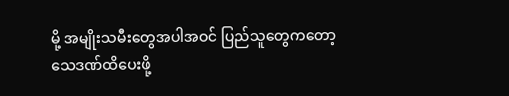မို့ အမျိုးသမီးတွေအပါအဝင် ပြည်သူတွေကတော့ သေဒဏ်ထိပေးဖို့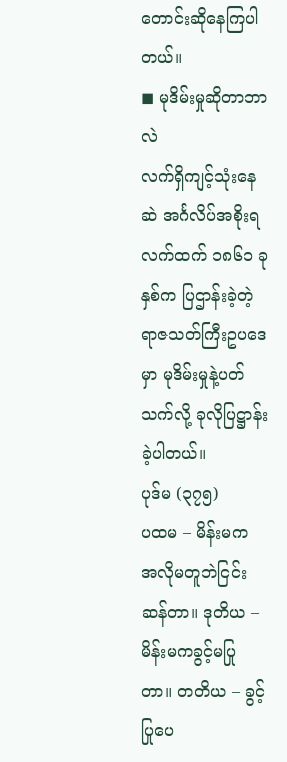တောင်းဆိုနေကြပါတယ်။
◼ မုဒိမ်းမှုဆိုတာဘာလဲ
လက်ရှိကျင့်သုံးနေဆဲ အင်္ဂလိပ်အစိုးရလက်ထက် ၁၈၆၁ ခုနှစ်က ပြဌာန်းခဲ့တဲ့ ရာဇသတ်ကြီးဥပဒေမှာ မုဒိမ်းမှုနဲ့ပတ်သက်လို့ ခုလိုပြဋ္ဌာန်းခဲ့ပါတယ်။
ပုဒ်မ (၃၇၅)
ပထမ – မိန်းမက အလိုမတူဘဲငြင်းဆန်တာ။ ဒုတိယ – မိန်းမကခွင့်မပြုတာ။ တတိယ – ခွင့်ပြုပေ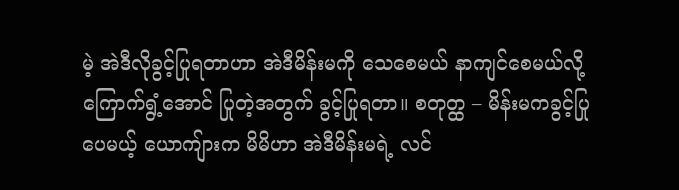မဲ့ အဲဒီလိုခွင့်ပြုရတာဟာ အဲဒီမိန်းမကို သေစေမယ် နာကျင်စေမယ်လို့ ကြောက်ရွံ့အောင် ပြုတဲ့အတွက် ခွင့်ပြုရတာ။ စတုတ္ထ – မိန်းမကခွင့်ပြုပေမယ့် ယောကျ်ားက မိမိဟာ အဲဒီမိန်းမရဲ့ လင်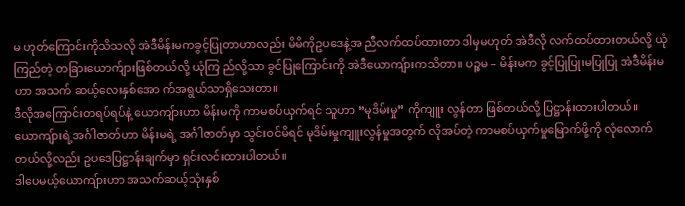မ ဟုတ်ကြောင်းကိုသိသလို အဲဒီမိန်းမကခွင့်ပြုတာဟာလည်း မိမိကိုဥပဒေနဲ့အ ညီလက်ထပ်ထားတာ ဒါမှမဟုတ် အဲဒီလို လက်ထပ်ထားတယ်လို့ ယုံကြည်တဲ့ တခြားယောက်ျားဖြစ်တယ်လို့ ယုံကြ ည်လို့သာ ခွင်ပြုကြောင်းကို အဲဒီယောကျ်ားကသိတာ။ ပဉ္စမ – မိန်းမက ခွင့်ပြုပြု၊မပြုပြု အဲဒီမိန်းမဟာ အသက် ဆယ့်လေးနှစ်အော က်အရွယ်သာရှိသေးတာ။
ဒီလိုအကြောင်းတရပ်ရပ်နဲ့ ယောကျ်ားဟာ မိန်းမကို ကာမစပ်ယှက်ရင် သူဟာ “မုဒိမ်းမှု” ကိုကျူး လွန်တာ ဖြစ်တယ်လို့ ပြဋ္ဌာန်းထားပါတယ်။
ယောကျ်ားရဲ့အင်္ဂါဇာတ်ဟာ မိန်းမရဲ့ အင်္ဂါဇာတ်မှာ သွင်းဝင်မိရင် မုဒိမ်းမှုကျူးလွန်မှုအတွက် လိုအပ်တဲ့ ကာမစပ်ယှက်မှုမြောက်ဖို့ကို လုံလောက်တယ်လို့လည်း ဥပဒေပြဋ္ဌာန်းချက်မှာ ရှင်းလင်းထားပါတယ်။
ဒါပေမယ့်ယောကျ်ားဟာ အသက်ဆယ့်သုံးနှစ်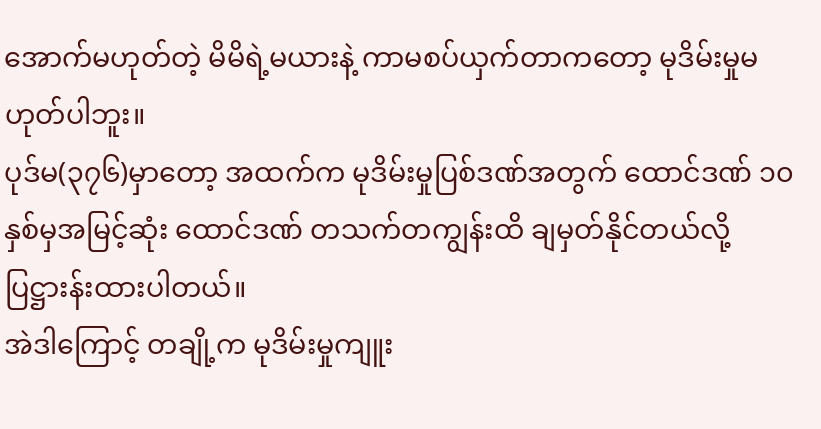အောက်မဟုတ်တဲ့ မိမိရဲ့မယားနဲ့ ကာမစပ်ယှက်တာကတော့ မုဒိမ်းမှုမဟုတ်ပါဘူး။
ပုဒ်မ(၃၇၆)မှာတော့ အထက်က မုဒိမ်းမှုပြစ်ဒဏ်အတွက် ထောင်ဒဏ် ၁၀ နှစ်မှအမြင့်ဆုံး ထောင်ဒဏ် တသက်တကျွန်းထိ ချမှတ်နိုင်တယ်လို့ ပြဋ္ဌားန်းထားပါတယ်။
အဲဒါကြောင့် တချို့က မုဒိမ်းမှုကျူး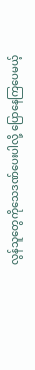လွန်သူတွေကိုသေဒဏ်ပေးပါလို့ ပြောနေကြပေမယ့်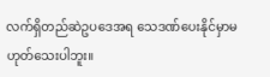လက်ရှိတည်ဆဲဥပဒေအရ သေဒဏ်ပေးနိုင်မှာမဟုတ်သေးပါဘူး။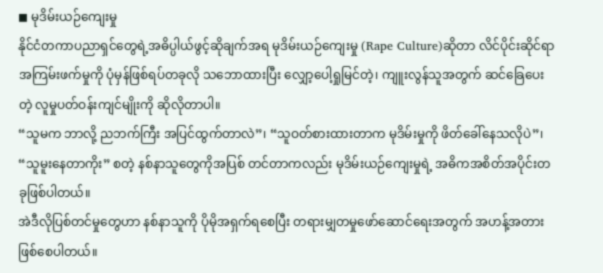◼ မုဒိမ်းယဉ်ကျေးမှု
နိုင်ငံတကာပညာရှင်တွေရဲ့အဓိပ္ပါယ်ဖွင့်ဆိုချက်အရ မုဒိမ်းယဉ်ကျေးမှု (Rape Culture)ဆိုတာ လိင်ပိုင်းဆိုင်ရာ အကြမ်းဖက်မှုကို ပုံမှန်ဖြစ်ရပ်တခုလို သဘောထားပြီး လျှော့ပေါ့ရှုမြင်တဲ့၊ ကျူးလွန်သူအတွက် ဆင်ခြေပေးတဲ့ လူမှုပတ်ဝန်းကျင်မျိုးကို ဆိုလိုတာပါ။
“သူမက ဘာလို့ ညဘက်ကြီး အပြင်ထွက်တာလဲ”၊ “သူဝတ်စားထားတာက မုဒိမ်းမှုကို ဖိတ်ခေါ်နေသလိုပဲ”၊ “သူမူးနေတာကိုး” စတဲ့ နစ်နာသူတွေကိုအပြစ် တင်တာကလည်း မုဒိမ်းယဉ်ကျေးမှုရဲ့ အဓိကအစိတ်အပိုင်းတခုဖြစ်ပါတယ်။
အဲဒီလိုပြစ်တင်မှုတွေဟာ နစ်နာသူကို ပိုမိုအရှက်ရစေပြီး တရားမျှတမှုဖော်ဆောင်ရေးအတွက် အဟန့်အတားဖြစ်စေပါတယ်။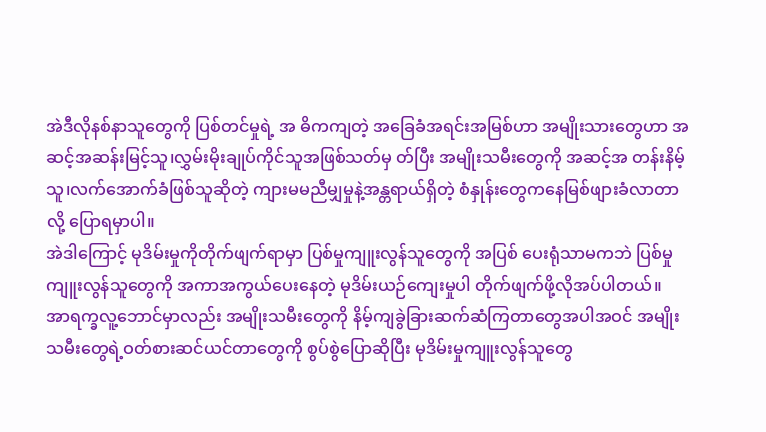အဲဒီလိုနစ်နာသူတွေကို ပြစ်တင်မှုရဲ့ အ ဓိကကျတဲ့ အခြေခံအရင်းအမြစ်ဟာ အမျိုးသားတွေဟာ အဆင့်အဆန်းမြင့်သူ၊လွှမ်းမိုးချုပ်ကိုင်သူအဖြစ်သတ်မှ တ်ပြီး အမျိုးသမီးတွေကို အဆင့်အ တန်းနိမ့်သူ၊လက်အောက်ခံဖြစ်သူဆိုတဲ့ ကျားမမညီမျှမှုနဲ့အန္တရာယ်ရှိတဲ့ စံနှုန်းတွေကနေမြစ်ဖျားခံလာတာလို့ ပြောရမှာပါ။
အဲဒါကြောင့် မုဒိမ်းမှုကိုတိုက်ဖျက်ရာမှာ ပြစ်မှုကျူးလွန်သူတွေကို အပြစ် ပေးရုံသာမကဘဲ ပြစ်မှုကျူးလွန်သူတွေကို အကာအကွယ်ပေးနေတဲ့ မုဒိမ်းယဉ်ကျေးမှုပါ တိုက်ဖျက်ဖို့လိုအပ်ပါတယ်။
အာရက္ခလူ့ဘောင်မှာလည်း အမျိုးသမီးတွေကို နိမ့်ကျခွဲခြားဆက်ဆံကြတာတွေအပါအဝင် အမျိုးသမီးတွေရဲ့ဝတ်စားဆင်ယင်တာတွေကို စွပ်စွဲပြောဆိုပြီး မုဒိမ်းမှုကျူးလွန်သူတွေ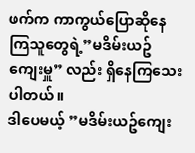ဖက်က ကာကွယ်ပြောဆိုနေကြသူတွေရဲ့”မဒိမ်းယဥ်ကျေးမှူ” လည်း ရှိနေကြသေးပါတယ်။
ဒါပေမယ့် ”မဒိမ်းယဥ်ကျေး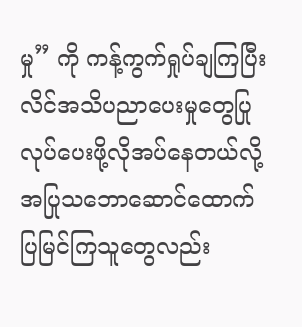မှု” ကို ကန့်ကွက်ရှုပ်ချကြပြီး လိင်အသိပညာပေးမှုတွေပြုလုပ်ပေးဖို့လိုအပ်နေတယ်လို့အပြုသဘောဆောင်ထောက်ပြမြင်ကြသူတွေလည်း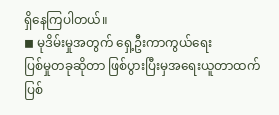ရှိနေကြပါတယ်။
◼ မုဒိမ်းမှုအတွက် ရှေ့ဦးကာကွယ်ရေး
ပြစ်မှုတခုဆိုတာ ဖြစ်ပွားပြီးမှအရေးယူတာထက် ပြစ်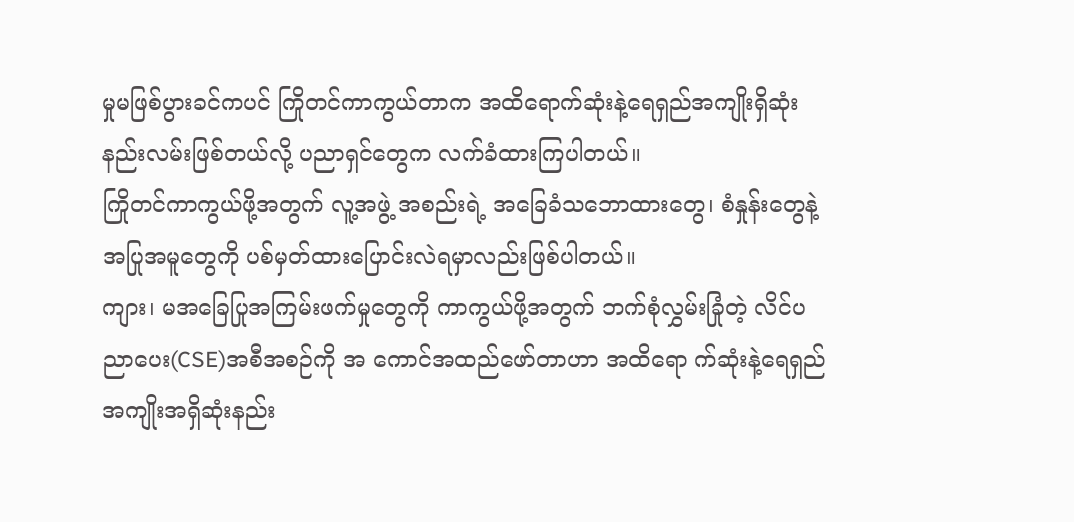မှုမဖြစ်ပွားခင်ကပင် ကြိုတင်ကာကွယ်တာက အထိရောက်ဆုံးနဲ့ရေရှည်အကျိုးရှိဆုံး နည်းလမ်းဖြစ်တယ်လို့ ပညာရှင်တွေက လက်ခံထားကြပါတယ်။
ကြိုတင်ကာကွယ်ဖို့အတွက် လူ့အဖွဲ့ အစည်းရဲ့ အခြေခံသဘောထားတွေ၊ စံနှုန်းတွေနဲ့အပြုအမူတွေကို ပစ်မှတ်ထားပြောင်းလဲရမှာလည်းဖြစ်ပါတယ်။
ကျား၊ မအခြေပြုအကြမ်းဖက်မှုတွေကို ကာကွယ်ဖို့အတွက် ဘက်စုံလွှမ်းခြုံတဲ့ လိင်ပညာပေး(CSE)အစီအစဉ်ကို အ ကောင်အထည်ဖော်တာဟာ အထိရော က်ဆုံးနဲ့ရေရှည်အကျိုးအရှိဆုံးနည်း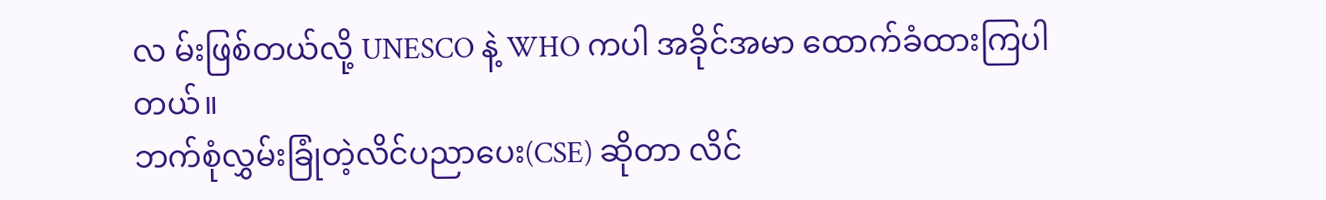လ မ်းဖြစ်တယ်လို့ UNESCO နဲ့ WHO ကပါ အခိုင်အမာ ထောက်ခံထားကြပါတယ်။
ဘက်စုံလွှမ်းခြုံတဲ့လိင်ပညာပေး(CSE) ဆိုတာ လိင်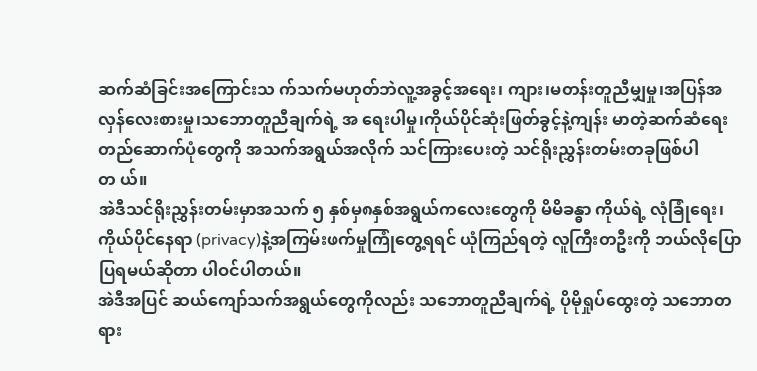ဆက်ဆံခြင်းအကြောင်းသ က်သက်မဟုတ်ဘဲလူ့အခွင့်အရေး၊ ကျား၊မတန်းတူညီမျှမှု၊အပြန်အလှန်လေးစားမှု၊သဘောတူညီချက်ရဲ့ အ ရေးပါမှု၊ကိုယ်ပိုင်ဆုံးဖြတ်ခွင့်နဲ့ကျန်း မာတဲ့ဆက်ဆံရေးတည်ဆောက်ပုံတွေကို အသက်အရွယ်အလိုက် သင်ကြားပေးတဲ့ သင်ရိုးညွှန်းတမ်းတခုဖြစ်ပါတ ယ်။
အဲဒီသင်ရိုးညွှန်းတမ်းမှာအသက် ၅ နှစ်မှ၈နှစ်အရွယ်ကလေးတွေကို မိမိခန္ဓာ ကိုယ်ရဲ့ လုံခြုံရေး၊ကိုယ်ပိုင်နေရာ (privacy)နဲ့အကြမ်းဖက်မှုကြုံတွေ့ရရင် ယုံကြည်ရတဲ့ လူကြီးတဦးကို ဘယ်လိုပြောပြရမယ်ဆိုတာ ပါဝင်ပါတယ်။
အဲဒီအပြင် ဆယ်ကျော်သက်အရွယ်တွေကိုလည်း သဘောတူညီချက်ရဲ့ ပိုမိုရှုပ်ထွေးတဲ့ သဘောတရား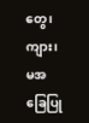တွေ၊ကျား၊ မအခြေပြု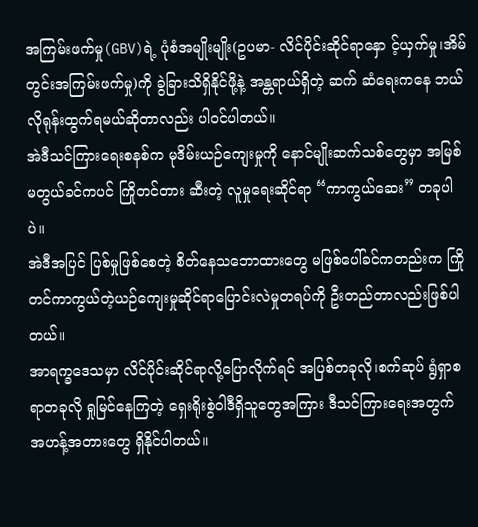အကြမ်းဖက်မှု(GBV)ရဲ့ ပုံစံအမျိုးမျိုး(ဥပမာ- လိင်ပိုင်းဆိုင်ရာနှော င့်ယှက်မှု၊အိမ်တွင်းအကြမ်းဖက်မှု)ကို ခွဲခြားသိရှိနိုင်ဖို့နဲ့ အန္တရာယ်ရှိတဲ့ ဆက် ဆံရေးကနေ ဘယ်လိုရုန်းထွက်ရမယ်ဆိုတာလည်း ပါဝင်ပါတယ်။
အဲဒီသင်ကြားရေးစနစ်က မုဒိမ်းယဉ်ကျေးမှုကို နောင်မျိုးဆက်သစ်တွေမှာ အမြစ်မတွယ်ခင်ကပင် ကြိုတင်တား ဆီးတဲ့ လူမှုရေးဆိုင်ရာ “ကာကွယ်ဆေး” တခုပါပဲ။
အဲဒီအပြင် ပြစ်မှုဖြစ်စေတဲ့ စိတ်နေသဘောထားတွေ မဖြစ်ပေါ်ခင်ကတည်းက ကြိုတင်ကာကွယ်တဲ့ယဉ်ကျေးမှုဆိုင်ရာပြောင်းလဲမှုတရပ်ကို ဦးတည်တာလည်းဖြစ်ပါတယ်။
အာရက္ခဒေသမှာ လိင်ပိုင်းဆိုင်ရာလို့ပြောလိုက်ရင် အပြစ်တခုလို၊စက်ဆုပ် ရွံရှာစရာတခုလို ရှုမြင်နေကြတဲ့ ရှေးရိုးစွဲဝါဒီရှိသူတွေအကြား ဒီသင်ကြားရေးအတွက် အဟန့်အတားတွေ ရှိနိုင်ပါတယ်။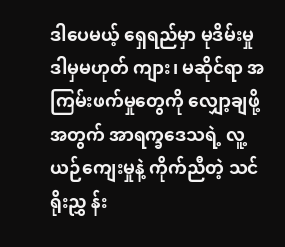ဒါပေမယ့် ရှေရည်မှာ မုဒိမ်းမှု ဒါမှမဟုတ် ကျား၊ မဆိုင်ရာ အကြမ်းဖက်မှုတွေကို လျှော့ချဖို့အတွက် အာရက္ခဒေသရဲ့ လူ့ယဉ်ကျေးမှုနဲ့ ကိုက်ညီတဲ့ သင်ရိုးညွှ န်း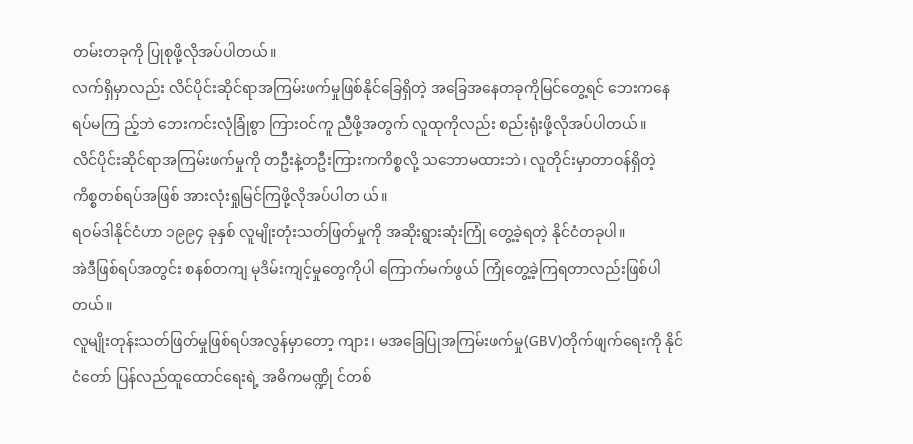တမ်းတခုကို ပြုစုဖို့လိုအပ်ပါတယ်။
လက်ရှိမှာလည်း လိင်ပိုင်းဆိုင်ရာအကြမ်းဖက်မှုဖြစ်နိုင်ခြေရှိတဲ့ အခြေအနေတခုကိုမြင်တွေ့ရင် ဘေးကနေရပ်မကြ ည့်ဘဲ ဘေးကင်းလုံခြုံစွာ ကြားဝင်ကူ ညီဖို့အတွက် လူထုကိုလည်း စည်းရုံးဖို့လိုအပ်ပါတယ်။
လိင်ပိုင်းဆိုင်ရာအကြမ်းဖက်မှုကို တဦးနဲ့တဦးကြားကကိစ္စလို့ သဘောမထားဘဲ၊ လူတိုင်းမှာတာဝန်ရှိတဲ့ ကိစ္စတစ်ရပ်အဖြစ် အားလုံးရှုမြင်ကြဖို့လိုအပ်ပါတ ယ်။
ရဝမ်ဒါနိုင်ငံဟာ ၁၉၉၄ ခုနှစ် လူမျိုးတုံးသတ်ဖြတ်မှုကို အဆိုးရွားဆုံးကြုံ တွေ့ခဲ့ရတဲ့ နိုင်ငံတခုပါ။
အဲဒီဖြစ်ရပ်အတွင်း စနစ်တကျ မုဒိမ်းကျင့်မှုတွေကိုပါ ကြောက်မက်ဖွယ် ကြုံတွေ့ခဲ့ကြရတာလည်းဖြစ်ပါတယ်။
လူမျိုးတုန်းသတ်ဖြတ်မှုဖြစ်ရပ်အလွန်မှာတော့ ကျား၊ မအခြေပြုအကြမ်းဖက်မှု(GBV)တိုက်ဖျက်ရေးကို နိုင်ငံတော် ပြန်လည်ထူထောင်ရေးရဲ့ အဓိကမဏ္ဍို င်တစ်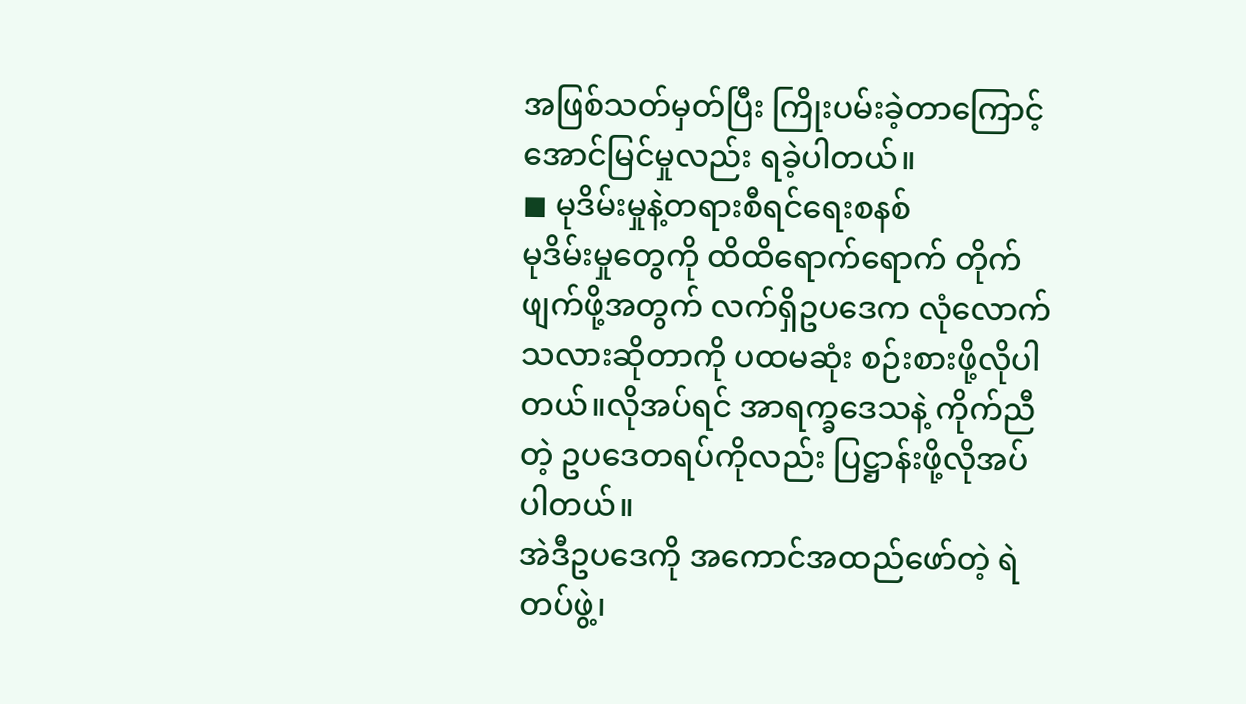အဖြစ်သတ်မှတ်ပြီး ကြိုးပမ်းခဲ့တာကြောင့် အောင်မြင်မှုလည်း ရခဲ့ပါတယ်။
◼ မုဒိမ်းမှုနဲ့တရားစီရင်ရေးစနစ်
မုဒိမ်းမှုတွေကို ထိထိရောက်ရောက် တိုက်ဖျက်ဖို့အတွက် လက်ရှိဥပဒေက လုံလောက်သလားဆိုတာကို ပထမဆုံး စဉ်းစားဖို့လိုပါတယ်။လိုအပ်ရင် အာရက္ခဒေသနဲ့ ကိုက်ညီတဲ့ ဥပဒေတရပ်ကိုလည်း ပြဋ္ဌာန်းဖို့လိုအပ်ပါတယ်။
အဲဒီဥပဒေကို အကောင်အထည်ဖော်တဲ့ ရဲတပ်ဖွဲ့၊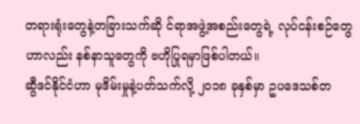တရားရုံးတွေနဲ့တခြားသက်ဆို င်ရာအဖွဲ့အစည်းတွေရဲ့ လုပ်ငန်းစဉ်တွေဟာလည်း နစ်နာသူတွေကို ဗဟိုပြုရမှာဖြစ်ပါတယ်။
ဆွီဒင်နိုင်ငံဟာ မုဒိမ်းမှုနဲ့ပတ်သက်လို့ ၂၀၁၈ ခုနှစ်မှာ ဥပဒေသစ်တ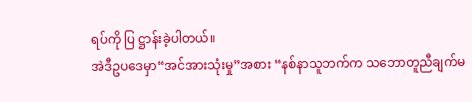ရပ်ကို ပြ ဋ္ဌာန်းခဲ့ပါတယ်။
အဲဒီဥပဒေမှာ“အင်အားသုံးမှု”အစား “နစ်နာသူဘက်က သဘောတူညီချက်မ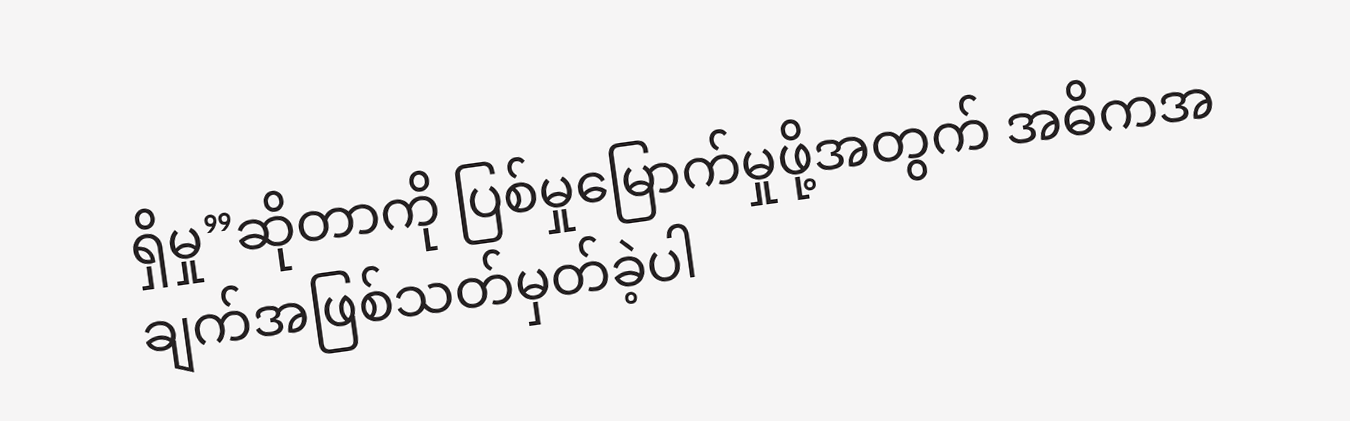ရှိမှု”ဆိုတာကို ပြစ်မှုမြောက်မှုဖို့အတွက် အဓိကအချက်အဖြစ်သတ်မှတ်ခဲ့ပါ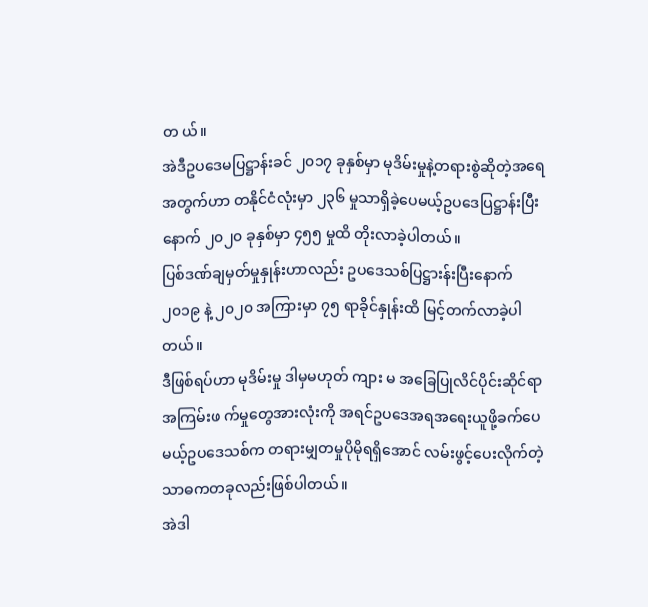တ ယ်။
အဲဒီဥပဒေမပြဋ္ဌာန်းခင် ၂၀၁၇ ခုနှစ်မှာ မုဒိမ်းမှုနဲ့တရားစွဲဆိုတဲ့အရေအတွက်ဟာ တနိုင်ငံလုံးမှာ ၂၃၆ မှုသာရှိခဲ့ပေမယ့်ဥပဒေပြဋ္ဌာန်းပြီးနောက် ၂၀၂၀ ခုနှစ်မှာ ၄၅၅ မှုထိ တိုးလာခဲ့ပါတယ်။
ပြစ်ဒဏ်ချမှတ်မှုနှုန်းဟာလည်း ဥပဒေသစ်ပြဋ္ဌားန်းပြီးနောက် ၂၀၁၉ နဲ့ ၂၀၂၀ အကြားမှာ ၇၅ ရာခိုင်နှုန်းထိ မြင့်တက်လာခဲ့ပါတယ်။
ဒီဖြစ်ရပ်ဟာ မုဒိမ်းမှု ဒါမှမဟုတ် ကျား မ အခြေပြုလိင်ပိုင်းဆိုင်ရာအကြမ်းဖ က်မှုတွေအားလုံးကို အရင်ဥပဒေအရအရေးယူဖို့ခက်ပေမယ့်ဥပဒေသစ်က တရားမျှတမှုပိုမိုရရှိအောင် လမ်းဖွင့်ပေးလိုက်တဲ့ သာဓကတခုလည်းဖြစ်ပါတယ်။
အဲဒါ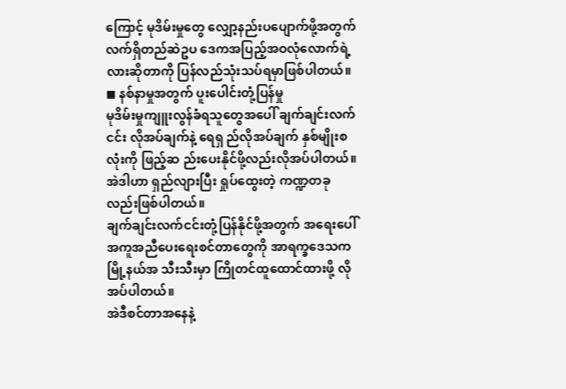ကြောင့် မုဒိမ်းမှုတွေ လျှော့နည်းပပျောက်ဖို့အတွက် လက်ရှိတည်ဆဲဥပ ဒေကအပြည့်အဝလုံလောက်ရဲ့လားဆိုတာကို ပြန်လည်သုံးသပ်ရမှာဖြစ်ပါတယ်။
◼ နစ်နာမှုအတွက် ပူးပေါင်းတုံ့ပြန်မှု
မုဒိမ်းမှုကျူးလွန်ခံရသူတွေအပေါ် ချက်ချင်းလက်ငင်း လိုအပ်ချက်နဲ့ ရေရှ ည်လိုအပ်ချက် နှစ်မျိုးစလုံးကို ဖြည့်ဆ ည်းပေးနိုင်ဖို့လည်းလိုအပ်ပါတယ်။
အဲဒါဟာ ရှည်လျားပြီး ရှုပ်ထွေးတဲ့ ကဏ္ဍတခုလည်းဖြစ်ပါတယ်။
ချက်ချင်းလက်ငင်းတုံ့ပြန်နိုင်ဖို့အတွက် အရေးပေါ်အကူအညီပေးရေးစင်တာတွေကို အာရက္ခဒေသက မြို့နယ်အ သီးသီးမှာ ကြိုတင်ထူထောင်ထားဖို့ လိုအပ်ပါတယ်။
အဲဒီစင်တာအနေနဲ့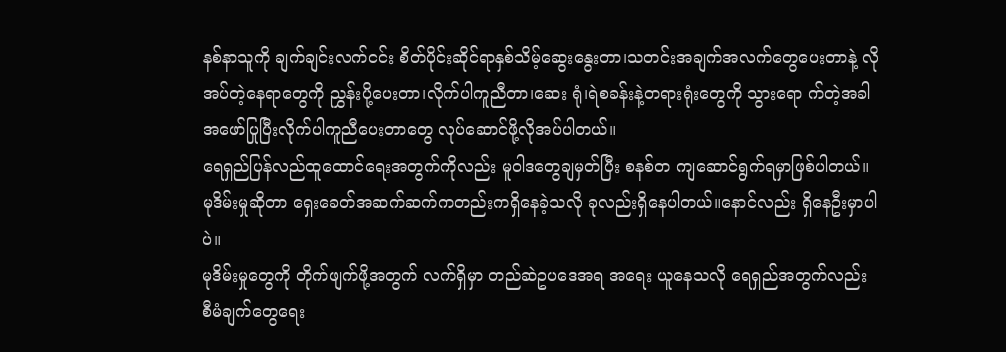နစ်နာသူကို ချက်ချင်းလက်ငင်း စိတ်ပိုင်းဆိုင်ရာနှစ်သိမ့်ဆွေးနွေးတာ၊သတင်းအချက်အလက်တွေပေးတာနဲ့ လိုအပ်တဲ့နေရာတွေကို ညွှန်းပို့ပေးတာ၊လိုက်ပါကူညီတာ၊ဆေး ရုံ၊ရဲစခန်းနဲ့တရားရုံးတွေကို သွားရော က်တဲ့အခါ အဖော်ပြုပြီးလိုက်ပါကူညီပေးတာတွေ လုပ်ဆောင်ဖို့လိုအပ်ပါတယ်။
ရေရှည်ပြန်လည်ထူထောင်ရေးအတွက်ကိုလည်း မူဝါဒတွေချမှတ်ပြီး စနစ်တ ကျဆောင်ရွက်ရမှာဖြစ်ပါတယ်။
မုဒိမ်းမှုဆိုတာ ရှေးခေတ်အဆက်ဆက်ကတည်းကရှိနေခဲ့သလို ခုလည်းရှိနေပါတယ်။နောင်လည်း ရှိနေဦးမှာပါပဲ။
မုဒိမ်းမှုတွေကို တိုက်ဖျက်ဖို့အတွက် လက်ရှိမှာ တည်ဆဲဥပဒေအရ အရေး ယူနေသလို ရေရှည်အတွက်လည်း စီမံချက်တွေရေး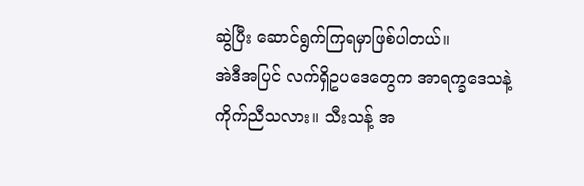ဆွဲပြီး ဆောင်ရွက်ကြရမှာဖြစ်ပါတယ်။
အဲဒီအပြင် လက်ရှိဥပဒေတွေက အာရက္ခဒေသနဲ့ ကိုက်ညီသလား။ သီးသန့် အ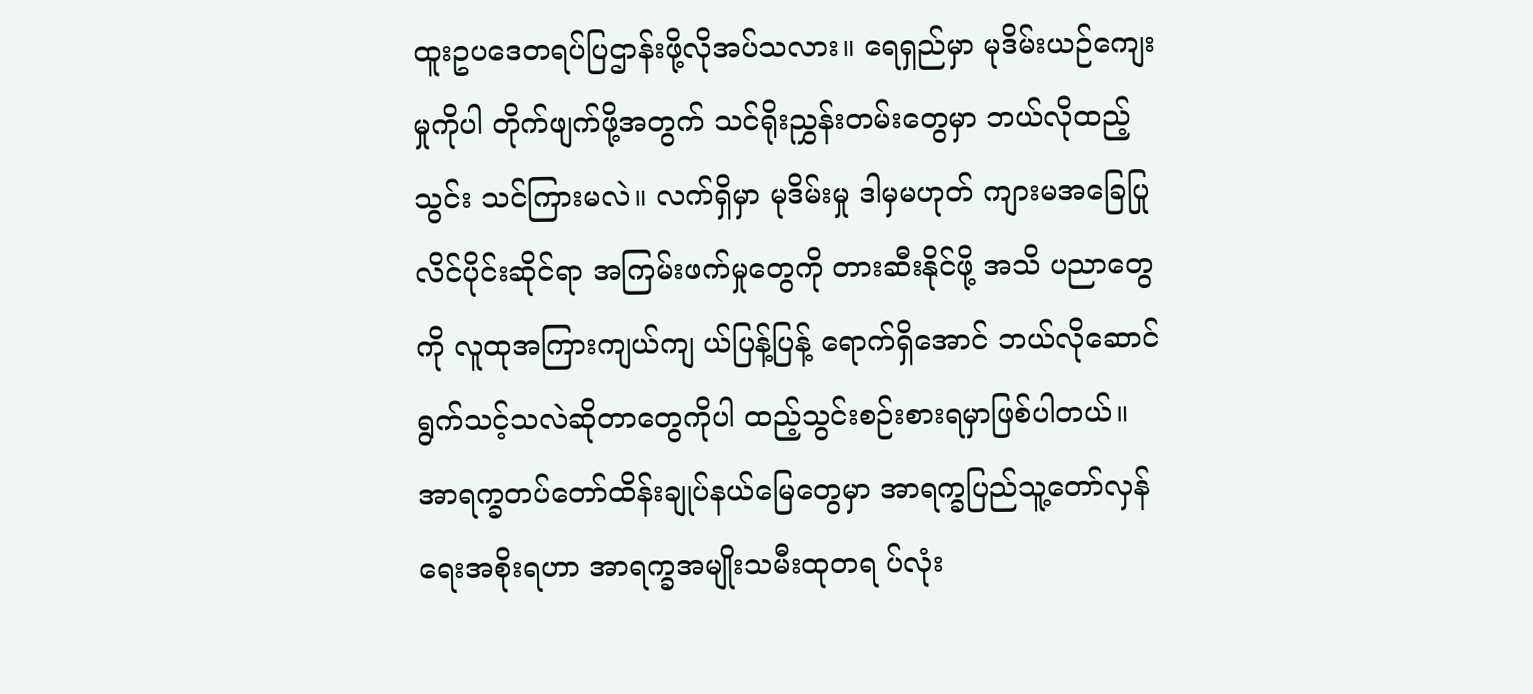ထူးဥပဒေတရပ်ပြဌာန်းဖို့လိုအပ်သလား။ ရေရှည်မှာ မုဒိမ်းယဉ်ကျေးမှုကိုပါ တိုက်ဖျက်ဖို့အတွက် သင်ရိုးညွှန်းတမ်းတွေမှာ ဘယ်လိုထည့်သွင်း သင်ကြားမလဲ။ လက်ရှိမှာ မုဒိမ်းမှု ဒါမှမဟုတ် ကျားမအခြေပြုလိင်ပိုင်းဆိုင်ရာ အကြမ်းဖက်မှုတွေကို တားဆီးနိုင်ဖို့ အသိ ပညာတွေကို လူထုအကြားကျယ်ကျ ယ်ပြန့်ပြန့် ရောက်ရှိအောင် ဘယ်လိုဆောင်ရွက်သင့်သလဲဆိုတာတွေကိုပါ ထည့်သွင်းစဉ်းစားရမှာဖြစ်ပါတယ်။
အာရက္ခတပ်တော်ထိန်းချုပ်နယ်မြေတွေမှာ အာရက္ခပြည်သူ့တော်လှန်ရေးအစိုးရဟာ အာရက္ခအမျိုးသမီးထုတရ ပ်လုံး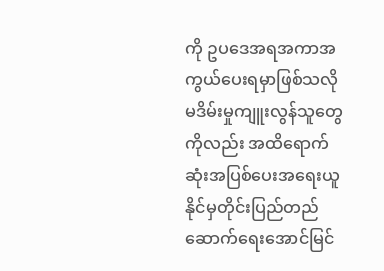ကို ဥပဒေအရအကာအကွယ်ပေးရမှာဖြစ်သလို မဒိမ်းမှုကျူးလွန်သူတွေကိုလည်း အထိရောက်ဆုံးအပြစ်ပေးအရေးယူနိုင်မှတိုင်းပြည်တည်ဆောက်ရေးအောင်မြင်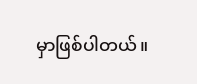မှာဖြစ်ပါတယ်။